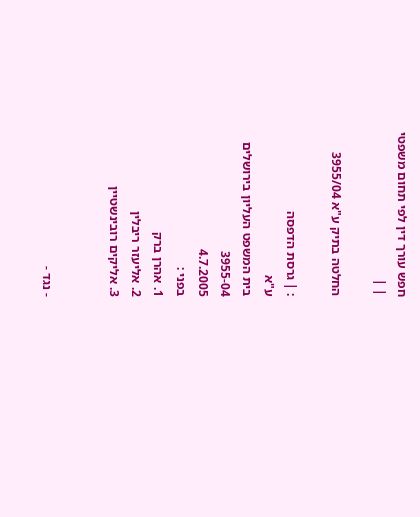חפש עורך דין לפי תחום משפטי
| |

החלטה בתיק ע"א 3955/04

: | גרסת הדפסה
ע"א
בית המשפט העליון בירושלים
3955-04
4.7.2005
בפני :
1. אהרן ברק
2. אליעזר ריבלין
3. אליקים רובינשטיין


- נגד -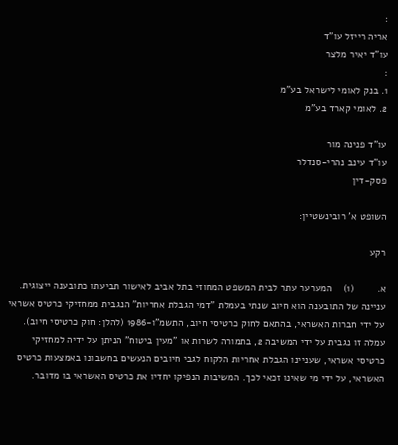:
אריה רייזל עו"ד
עו"ד יאיר מלצר
:
1. בנק לאומי לישראל בע"מ
2. לאומי קארד בע"מ

עו"ד פנינה מור
עו"ד עינב נהרי-סנדלר
פסק-דין

השופט א' רובינשטיין:

רקע

א.        (1)    המערער עתר לבית המשפט המחוזי בתל אביב לאישור תביעתו כתובענה ייצוגית. עניינה של התובענה הוא חיוב שנתי בעמלת "דמי הגבלת אחריות" הנגבית ממחזיקי כרטיס אשראי על ידי חברות האשראי, בהתאם לחוק כרטיסי חיוב, התשמ"ו-1986 (להלן: חוק כרטיסי חיוב). עמלה זו נגבית על ידי המשיבה 2, בתמורה לשרות או "מעין ביטוח" הניתן על ידיה למחזיקי כרטיסי אשראי, שעניינו הגבלת אחריות הלקוח לגבי חיובים הנעשים בחשבונו באמצעות כרטיס האשראי, על ידי מי שאינו זכאי לכך. המשיבות הנפיקו יחדיו את כרטיס האשראי בו מדובר.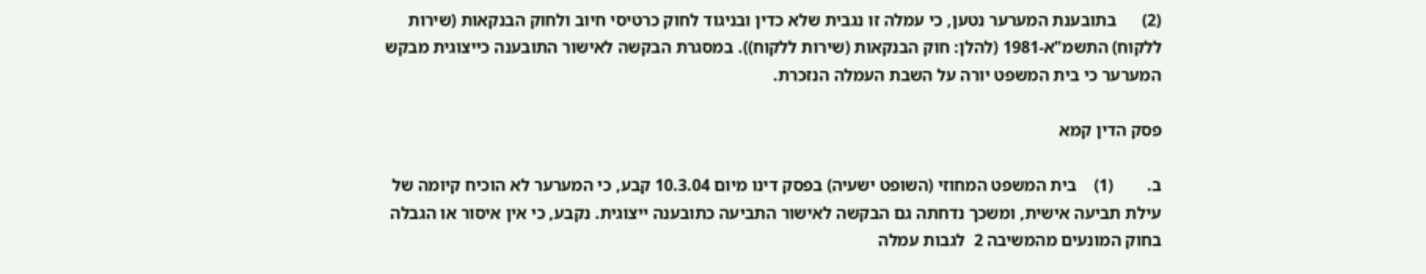(2)      בתובענת המערער נטען, כי עמלה זו נגבית שלא כדין ובניגוד לחוק כרטיסי חיוב ולחוק הבנקאות (שירות ללקוח) התשמ"א-1981 (להלן: חוק הבנקאות (שירות ללקוח)). במסגרת הבקשה לאישור התובענה כייצוגית מבקש המערער כי בית המשפט יורה על השבת העמלה הנזכרת.

פסק הדין קמא

ב.        (1)    בית המשפט המחוזי (השופט ישעיה) בפסק דינו מיום 10.3.04 קבע, כי המערער לא הוכיח קיומה של עילת תביעה אישית, ומשכך נדחתה גם הבקשה לאישור התביעה כתובענה ייצוגית. נקבע, כי אין איסור או הגבלה בחוק המונעים מהמשיבה 2  לגבות עמלה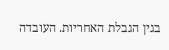בגין הגבלת האחריות. העובדה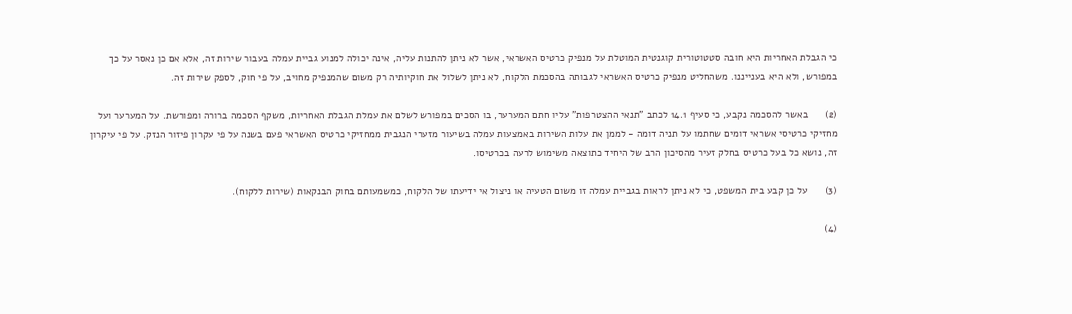כי הגבלת האחריות היא חובה סטטוטורית קוגנטית המוטלת על מנפיק כרטיס האשראי, אשר לא ניתן להתנות עליה, אינה יכולה למנוע גביית עמלה בעבור שירות זה, אלא אם כן נאסר על כך במפורש, ולא היא בענייננו. משהחליט מנפיק כרטיס האשראי לגבותה בהסכמת הלקוח, לא ניתן לשלול את חוקיותיה רק משום שהמנפיק מחויב, על פי חוק, לספק שירות זה.

(2)      באשר להסכמה נקבע, כי סעיף 14.1 לכתב "תנאי ההצטרפות" עליו חתם המערער, בו הסכים במפורש לשלם את עמלת הגבלת האחריות, משקף הסכמה ברורה ומפורשת. על המערער ועל מחזיקי כרטיסי אשראי דומים שחתמו על תניה דומה - לממן את עלות השירות באמצעות עמלה בשיעור מזערי הנגבית ממחזיקי כרטיס האשראי פעם בשנה על פי עקרון פיזור הנזק. על פי עיקרון זה, נושא כל בעל כרטיס בחלק זעיר מהסיכון הרב של היחיד כתוצאה משימוש לרעה בכרטיסו.

(3)      על כן קבע בית המשפט, כי לא ניתן לראות בגביית עמלה זו משום הטעיה או ניצול אי ידיעתו של הלקוח, כמשמעותם בחוק הבנקאות (שירות ללקוח).

(4)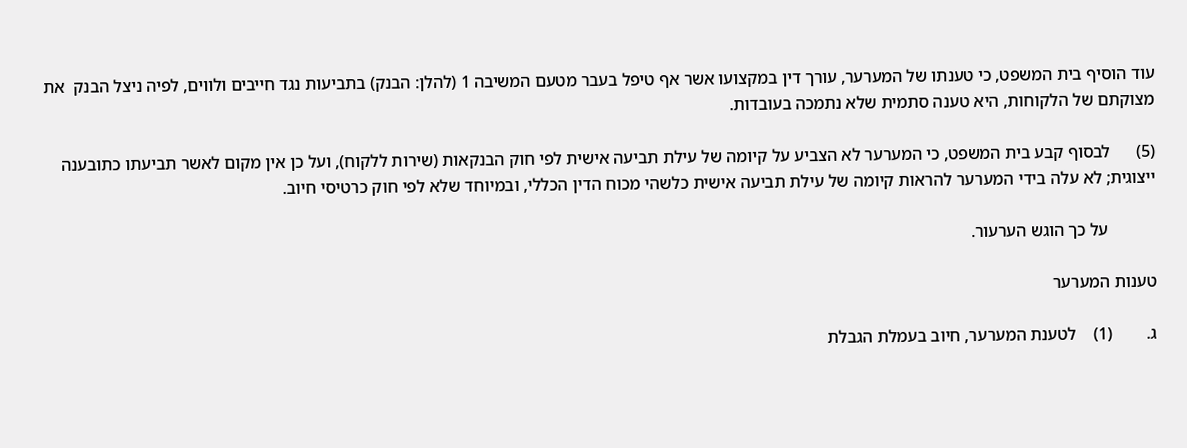עוד הוסיף בית המשפט, כי טענתו של המערער, עורך דין במקצועו אשר אף טיפל בעבר מטעם המשיבה 1 (להלן: הבנק) בתביעות נגד חייבים ולווים, לפיה ניצל הבנק  את מצוקתם של הלקוחות, היא טענה סתמית שלא נתמכה בעובדות.

(5)      לבסוף קבע בית המשפט, כי המערער לא הצביע על קיומה של עילת תביעה אישית לפי חוק הבנקאות (שירות ללקוח), ועל כן אין מקום לאשר תביעתו כתובענה ייצוגית; לא עלה בידי המערער להראות קיומה של עילת תביעה אישית כלשהי מכוח הדין הכללי, ובמיוחד שלא לפי חוק כרטיסי חיוב.

           על כך הוגש הערעור.

טענות המערער

ג.        (1)    לטענת המערער, חיוב בעמלת הגבלת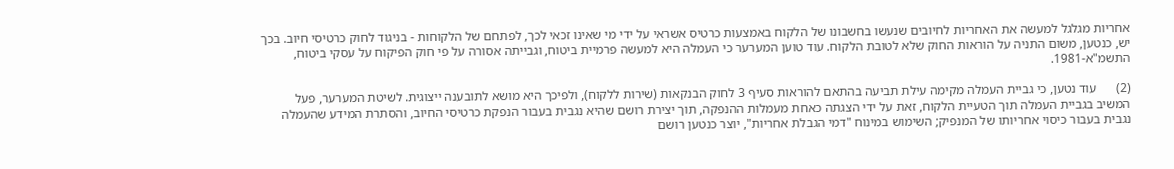אחריות מגלגל למעשה את האחריות לחיובים שנעשו בחשבונו של הלקוח באמצעות כרטיס אשראי על ידי מי שאינו זכאי לכך, לפתחם של הלקוחות - בניגוד לחוק כרטיסי חיוב. בכך יש, כנטען, משום התניה על הוראות החוק שלא לטובת הלקוח. עוד טוען המערער כי העמלה היא למעשה פרמיית ביטוח, וגבייתה אסורה על פי חוק הפיקוח על עסקי ביטוח, התשמ"א-1981.

(2)      עוד נטען, כי גביית העמלה מקימה עילת תביעה בהתאם להוראות סעיף 3 לחוק הבנקאות (שירות ללקוח), ולפיכך היא מושא לתובענה ייצוגית. לשיטת המערער, פעל המשיב בגביית העמלה תוך הטעיית הלקוח, זאת על ידי הצגתה כאחת מעמלות ההנפקה, תוך יצירת רושם שהיא נגבית בעבור הנפקת כרטיסי החיוב, והסתרת המידע שהעמלה נגבית בעבור כיסוי אחריותו של המנפיק; השימוש במינוח "דמי הגבלת אחריות", יוצר כנטען רושם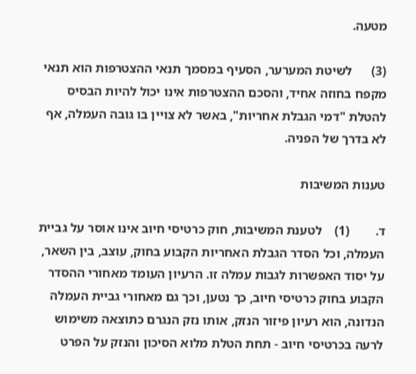מטעה.

(3)      לשיטת המערער, הסעיף במסמך תנאי ההצטרפות הוא תנאי מקפח בחוזה אחיד, והסכם ההצטרפות אינו יכול להיות הבסיס להטלת "דמי הגבלת אחריות", באשר לא צויין בו גובה העמלה, אף לא בדרך של הפניה.

טענות המשיבות

ד.        (1)    לטענת המשיבות, חוק כרטיסי חיוב אינו אוסר על גביית העמלה, וכל הסדר הגבלת האחריות הקבוע בחוק, עוצב, בין השאר, על יסוד האפשרות לגבות עמלה זו. הרעיון העומד מאחורי ההסדר הקבוע בחוק כרטיסי חיוב, כך נטען, וכך גם מאחורי גביית העמלה הנדונה, הוא רעיון פיזור הנזק, אותו נזק הנגרם כתוצאה משימוש לרעה בכרטיסי חיוב - תחת הטלת מלוא הסיכון והנזק על הפרט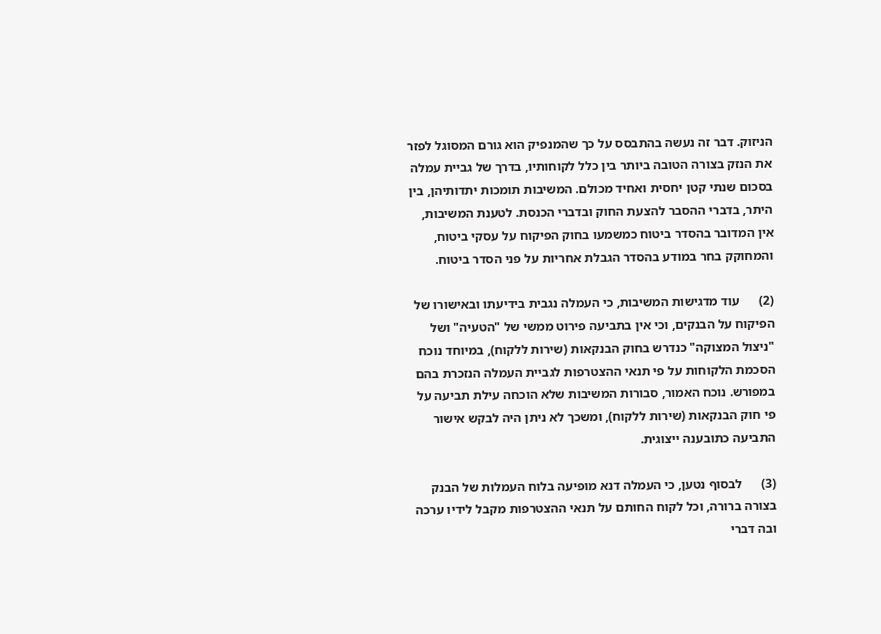הניזוק. דבר זה נעשה בהתבסס על כך שהמנפיק הוא גורם המסוגל לפזר את הנזק בצורה הטובה ביותר בין כלל לקוחותיו, בדרך של גביית עמלה בסכום שנתי קטן יחסית ואחיד מכולם. המשיבות תומכות יתדותיהן, בין היתר, בדברי ההסבר להצעת החוק ובדברי הכנסת. לטענת המשיבות, אין המדובר בהסדר ביטוח כמשמעו בחוק הפיקוח על עסקי ביטוח, והמחוקק בחר במודע בהסדר הגבלת אחריות על פני הסדר ביטוח.

(2)      עוד מדגישות המשיבות, כי העמלה נגבית בידיעתו ובאישורו של הפיקוח על הבנקים, וכי אין בתביעה פירוט ממשי של "הטעיה" ושל "ניצול המצוקה" כנדרש בחוק הבנקאות (שירות ללקוח), במיוחד נוכח הסכמת הלקוחות על פי תנאי ההצטרפות לגביית העמלה הנזכרת בהם במפורש. נוכח האמור, סבורות המשיבות שלא הוכחה עילת תביעה על פי חוק הבנקאות (שירות ללקוח), ומשכך לא ניתן היה לבקש אישור התביעה כתובענה ייצוגית.

(3)      לבסוף נטען, כי העמלה דנא מופיעה בלוח העמלות של הבנק בצורה ברורה, וכל לקוח החותם על תנאי ההצטרפות מקבל לידיו ערכה ובה דברי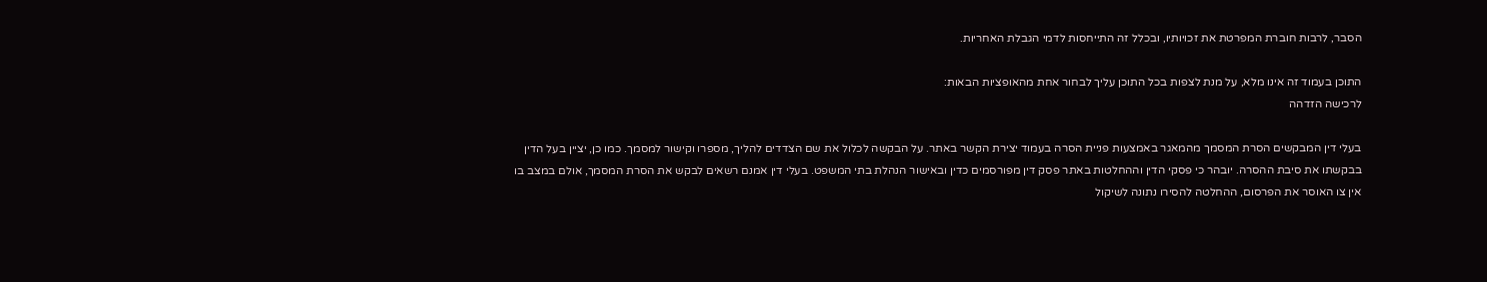הסבר, לרבות חוברת המפרטת את זכויותיו, ובכלל זה התייחסות לדמי הגבלת האחריות.

התוכן בעמוד זה אינו מלא, על מנת לצפות בכל התוכן עליך לבחור אחת מהאופציות הבאות:
לרכישה הזדהה

בעלי דין המבקשים הסרת המסמך מהמאגר באמצעות פניית הסרה בעמוד יצירת הקשר באתר. על הבקשה לכלול את שם הצדדים להליך, מספרו וקישור למסמך. כמו כן, יציין בעל הדין בבקשתו את סיבת ההסרה. יובהר כי פסקי הדין וההחלטות באתר פסק דין מפורסמים כדין ובאישור הנהלת בתי המשפט. בעלי דין אמנם רשאים לבקש את הסרת המסמך, אולם במצב בו אין צו האוסר את הפרסום, ההחלטה להסירו נתונה לשיקול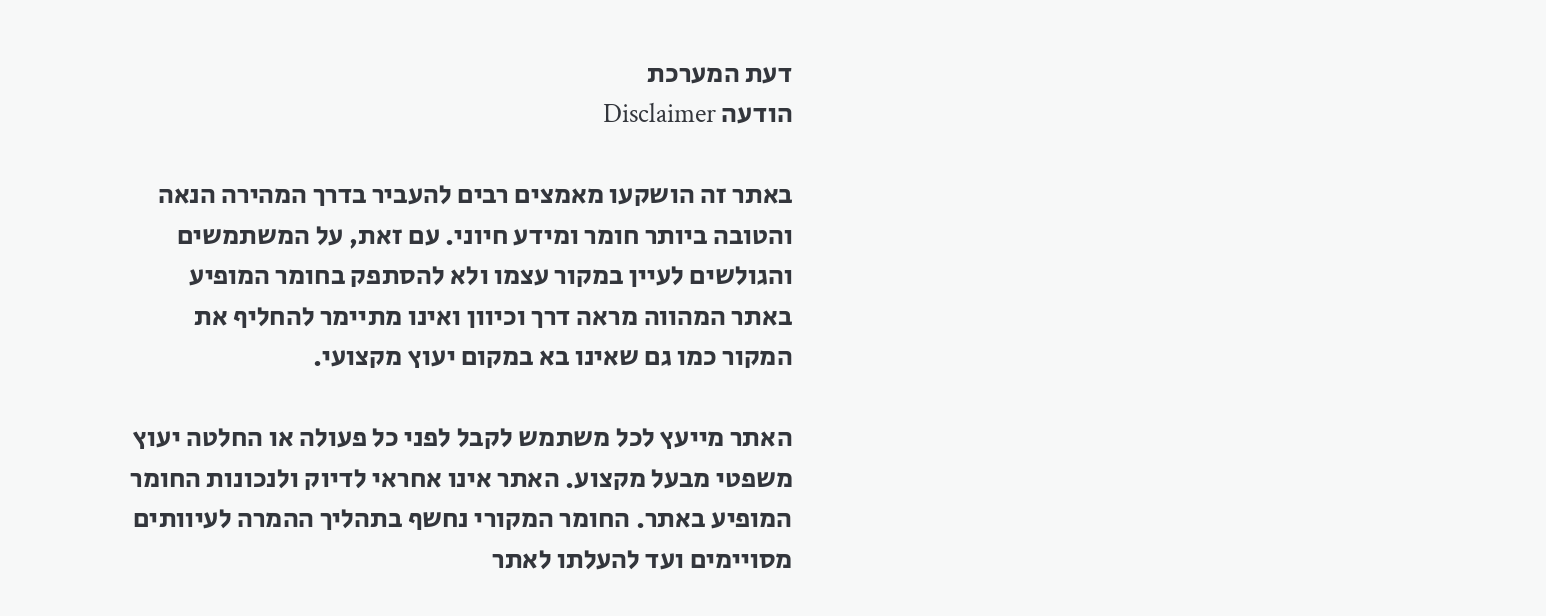דעת המערכת
הודעה Disclaimer

באתר זה הושקעו מאמצים רבים להעביר בדרך המהירה הנאה והטובה ביותר חומר ומידע חיוני. עם זאת, על המשתמשים והגולשים לעיין במקור עצמו ולא להסתפק בחומר המופיע באתר המהווה מראה דרך וכיוון ואינו מתיימר להחליף את המקור כמו גם שאינו בא במקום יעוץ מקצועי.

האתר מייעץ לכל משתמש לקבל לפני כל פעולה או החלטה יעוץ משפטי מבעל מקצוע. האתר אינו אחראי לדיוק ולנכונות החומר המופיע באתר. החומר המקורי נחשף בתהליך ההמרה לעיוותים מסויימים ועד להעלתו לאתר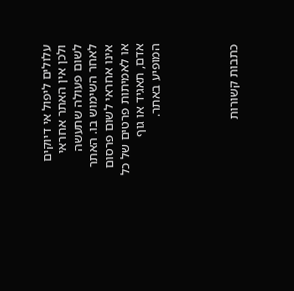עלולים ליפול אי דיוקים ולכן אין האתר אחראי לשום פעולה שתעשה לאחר השימוש בו. האתר אינו אחראי לשום פרסום או לאמיתות פרטים של כל אדם, תאגיד או גוף המופיע באתר.




כתבות קשורות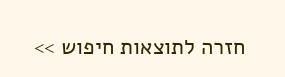חזרה לתוצאות חיפוש >>